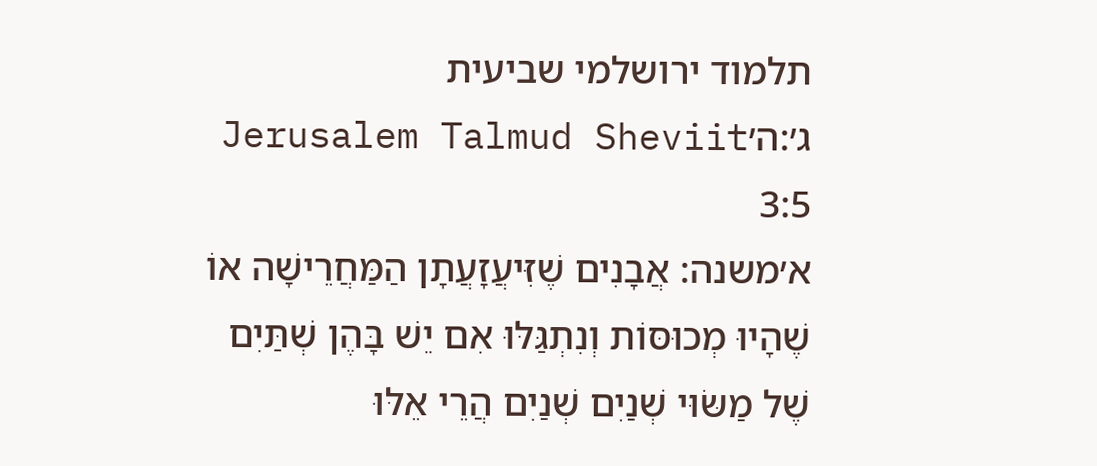תלמוד ירושלמי שביעית ג׳:ה׳Jerusalem Talmud Sheviit 3:5
א׳משנה: אֲבָנִים שֶׁזִּיעֲזָעֲתָן הַמַּחֲרֵישָׁה אוֹ שֶׁהָיוּ מְכוּסּוֹת וְנִתְגַּלּוּ אִם יֵשׁ בָּהֶן שְׁתַּיִם שֶׁל מַשּׂוּי שְׁנַיִם שְׁנַיִם הֲרֵי אֵלּוּ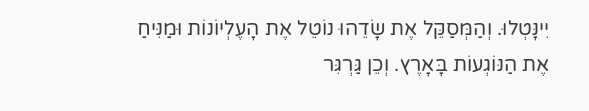יִינָּטְלוּ. וְהַמְּסַקֵּל אֶת שָׂדֵהוּ נוֹטֵל אֶת הָעֶלְיוֹנוֹת וּמַנִּיחַ אֶת הַנּוֹגְעוֹת בָּאָרֶץ. וְכֵן גַּרְגִּר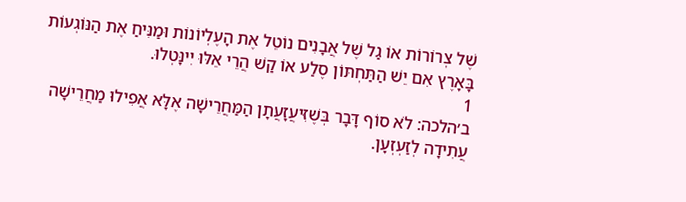שֶׁל צְרוֹרוֹת אוֹ גַל שֶׁל אֲבָנִים נוֹטֵל אֶת הָעֶלְיוֹנוֹת וּמַנִּיחַ אֶת הַנּוֹגְעוֹת בָּאָרֶץ אִם יֵשׁ הַתַּחְתּוֹן סֶלַע אוֹ קַשׁ הֲרֵי אֵלּוּ יִינָּטְלוּ.
1
ב׳הלכה: לֹא סוֹף דָּבָר בְּשֶׁזִּיעֲזָעֲתָן הַמַּחֲרֵישָׁה אֶלָּא אֲפִילוּ מַחֲרֵישָׁה עֲתִידָה לְזַעְזְעָן.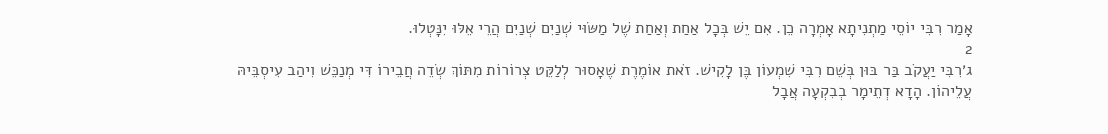אָמַר רִבִּי יוֹסֵי מַתְנִיתָא אָמְרָה כֵן. אִם יֵשׁ בְּכָל אַחַת וְאַחַת שֶׁל מַשּׂוּי שְׁנַיִם שְׁנַיִם הֲרֵי אֵלּוּ יִנָּטְלוּ.
2
ג׳רִבִּי יַעֲקֹב בַּר בּוּן בְּשֵׁם רִבִּי שִׁמְעוֹן בֶּן לָקִישׁ. זֹאת אוֹמֶרֶת שֶׁאָסוּר לְלַקֵּט צְרוֹרוֹת מִתּוֹךְ שְׂדֵה חֲבֵירוֹ דִּי מְנַכֵּשׁ וִיהַב עִיסְבֵּיהּ עֲלֵיהוֹן. הָדָא דְתֵימָר בְבִקְעָה אֲבָל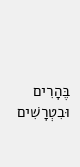בֶּהָרִים וּבִטְרָשִׁים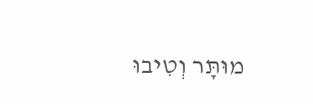מוּתָּר וְטִיבוּ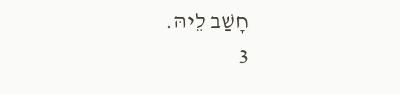חָשַׁב לֵיהּ.
3